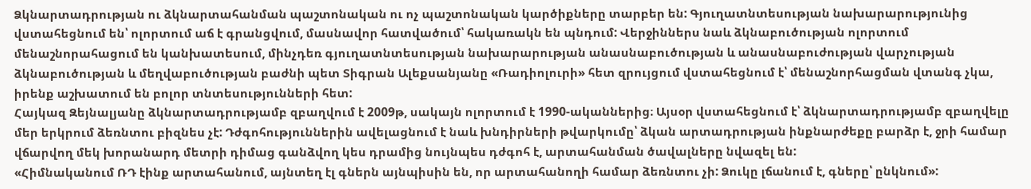Ձկնարտադրության ու ձկնարտահանման պաշտոնական ու ոչ պաշտոնական կարծիքները տարբեր են: Գյուղատնտեսության նախարարությունից վստահեցնում են՝ ոլորտում աճ է գրանցվում, մասնավոր հատվածում՝ հակառակն են պնդում: Վերջիններս նաև ձկնաբուծության ոլորտում մենաշնորահացում են կանխատեսում, մինչդեռ գյուղատնտեսության նախարարության անասնաբուծության և անասնաբուժության վարչության ձկնաբուծության և մեղվաբուծության բաժնի պետ Տիգրան Ալեքսանյանը «Ռադիոլուրի» հետ զրույցում վստահեցնում է՝ մենաշնորհացման վտանգ չկա, իրենք աշխատում են բոլոր տնտեսությունների հետ:
Հայկազ Զեյնալյանը ձկնարտադրությամբ զբաղվում է 2009թ, սակայն ոլորտում է 1990-ականներից։ Այսօր վստահեցնում է՝ ձկնարտադրությամբ զբաղվելը մեր երկրում ձեռնտու բիզնես չէ: Դժգոհություններին ավելացնում է նաև խնդիրների թվարկումը՝ ձկան արտադրության ինքնարժեքը բարձր է, ջրի համար վճարվող մեկ խորանարդ մետրի դիմաց գանձվող կես դրամից նույնպես դժգոհ է, արտահանման ծավալները նվազել են:
«Հիմնականում ՌԴ էինք արտահանում, այնտեղ էլ գներն այնպիսին են, որ արտահանողի համար ձեռնտու չի: Ձուկը լճանում է, գները՝ ընկնում»: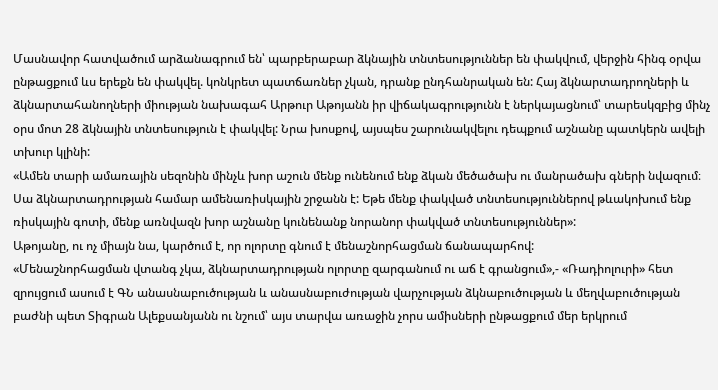Մասնավոր հատվածում արձանագրում են՝ պարբերաբար ձկնային տնտեսություններ են փակվում, վերջին հինգ օրվա ընթացքում ևս երեքն են փակվել. կոնկրետ պատճառներ չկան, դրանք ընդհանրական են: Հայ ձկնարտադրողների և ձկնարտահանողների միության նախագահ Արթուր Աթոյանն իր վիճակագրությունն է ներկայացնում՝ տարեսկզբից մինչ օրս մոտ 28 ձկնային տնտեսություն է փակվել: Նրա խոսքով, այսպես շարունակվելու դեպքում աշնանը պատկերն ավելի տխուր կլինի:
«Ամեն տարի ամառային սեզոնին մինչև խոր աշուն մենք ունենում ենք ձկան մեծածախ ու մանրածախ գների նվազում։ Սա ձկնարտադրության համար ամենառիսկային շրջանն է: Եթե մենք փակված տնտեսություններով թևակոխում ենք ռիսկային գոտի, մենք առնվազն խոր աշնանը կունենանք նորանոր փակված տնտեսություններ»:
Աթոյանը, ու ոչ միայն նա, կարծում է, որ ոլորտը գնում է մենաշնորհացման ճանապարհով:
«Մենաշնորհացման վտանգ չկա, ձկնարտադրության ոլորտը զարգանում ու աճ է գրանցում»,- «Ռադիոլուրի» հետ զրույցում ասում է ԳՆ անասնաբուծության և անասնաբուժության վարչության ձկնաբուծության և մեղվաբուծության բաժնի պետ Տիգրան Ալեքսանյանն ու նշում՝ այս տարվա առաջին չորս ամիսների ընթացքում մեր երկրում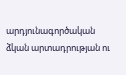արդյունագործական ձկան արտադրության ու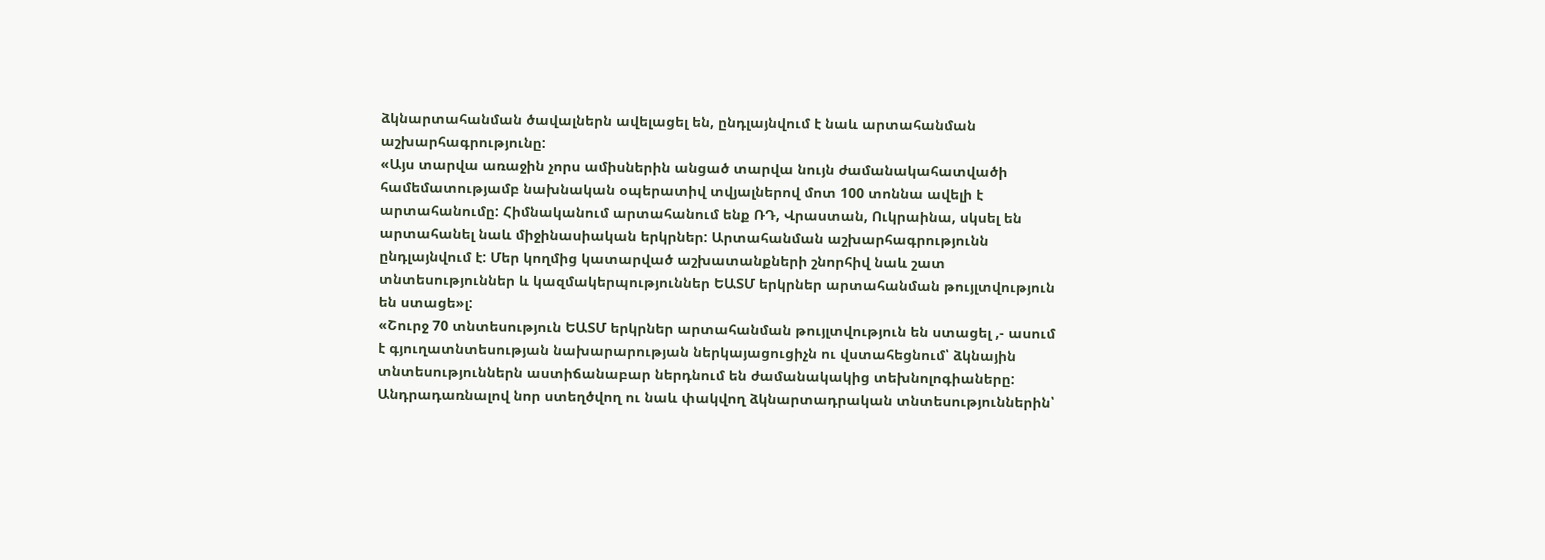ձկնարտահանման ծավալներն ավելացել են, ընդլայնվում է նաև արտահանման աշխարհագրությունը:
«Այս տարվա առաջին չորս ամիսներին անցած տարվա նույն ժամանակահատվածի համեմատությամբ նախնական օպերատիվ տվյալներով մոտ 100 տոննա ավելի է արտահանումը: Հիմնականում արտահանում ենք ՌԴ, Վրաստան, Ուկրաինա, սկսել են արտահանել նաև միջինասիական երկրներ: Արտահանման աշխարհագրությունն ընդլայնվում է: Մեր կողմից կատարված աշխատանքների շնորհիվ նաև շատ տնտեսություններ և կազմակերպություններ ԵԱՏՄ երկրներ արտահանման թույլտվություն են ստացե»լ:
«Շուրջ 70 տնտեսություն ԵԱՏՄ երկրներ արտահանման թույլտվություն են ստացել ,- ասում է գյուղատնտեսության նախարարության ներկայացուցիչն ու վստահեցնում՝ ձկնային տնտեսություններն աստիճանաբար ներդնում են ժամանակակից տեխնոլոգիաները: Անդրադառնալով նոր ստեղծվող ու նաև փակվող ձկնարտադրական տնտեսություններին՝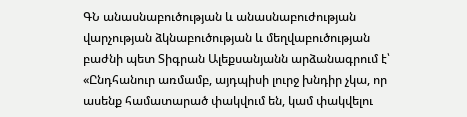ԳՆ անասնաբուծության և անասնաբուժության վարչության ձկնաբուծության և մեղվաբուծության բաժնի պետ Տիգրան Ալեքսանյանն արձանագրում է՝
«Ընդհանուր առմամբ, այդպիսի լուրջ խնդիր չկա, որ ասենք համատարած փակվում են, կամ փակվելու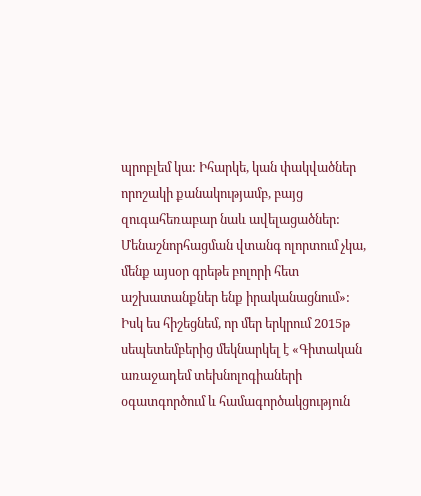պրոբլեմ կա: Իհարկե, կան փակվածներ որոշակի քանակությամբ, բայց զուգահեռաբար նաև ավելացածներ: Մենաշնորհացման վտանգ ոլորտում չկա, մենք այսօր գրեթե բոլորի հետ աշխատանքներ ենք իրականացնում»:
Իսկ ես հիշեցնեմ, որ մեր երկրում 2015թ սեպետեմբերից մեկնարկել է «Գիտական առաջադեմ տեխնոլոգիաների օգատգործում և համագործակցություն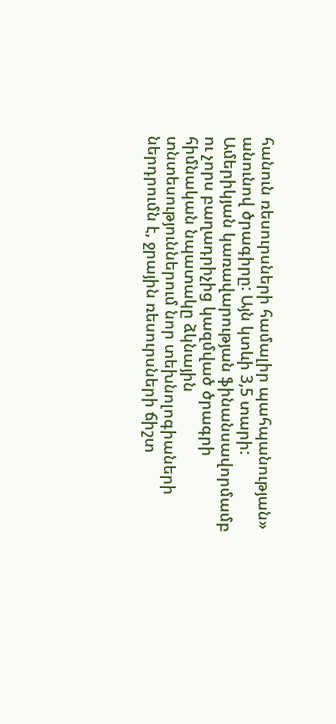հանուն ռեսուրսների համալիր պահպանության» անունով ծրագիրը: Այն կտևի 3,5 տարի:
Ամերիկյան կառավարության ֆինանսավորմամբ ու չորս բաղադրիչից կազմված ծրագրի հիմնական նպատակը ձկնային տնտեսություններում նոր տեխնոլոգիաների ներդրումն է, ջրային ռեսուրսների ճիշտ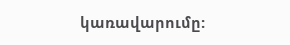կառավարումը: